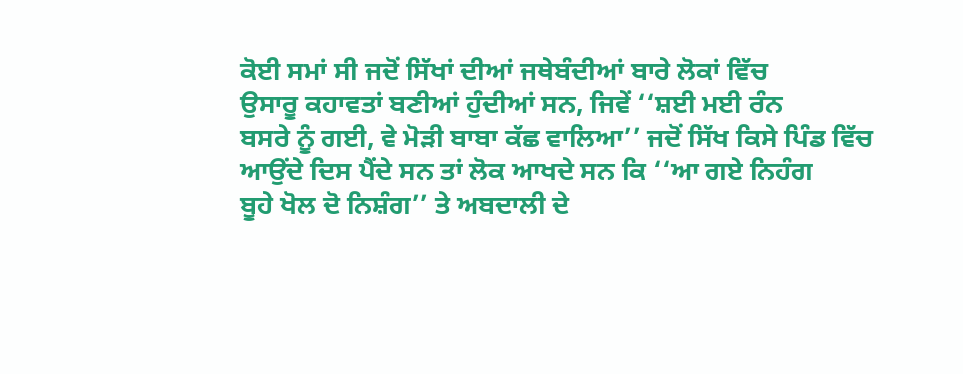ਕੋਈ ਸਮਾਂ ਸੀ ਜਦੋਂ ਸਿੱਖਾਂ ਦੀਆਂ ਜਥੇਬੰਦੀਆਂ ਬਾਰੇ ਲੋਕਾਂ ਵਿੱਚ
ਉਸਾਰੂ ਕਹਾਵਤਾਂ ਬਣੀਆਂ ਹੁੰਦੀਆਂ ਸਨ, ਜਿਵੇਂ ‘‘ਸ਼ਈ ਮਈ ਰੰਨ
ਬਸਰੇ ਨੂੰ ਗਈ, ਵੇ ਮੋੜੀ ਬਾਬਾ ਕੱਛ ਵਾਲਿਆ’’ ਜਦੋਂ ਸਿੱਖ ਕਿਸੇ ਪਿੰਡ ਵਿੱਚ
ਆਉਂਦੇ ਦਿਸ ਪੈਂਦੇ ਸਨ ਤਾਂ ਲੋਕ ਆਖਦੇ ਸਨ ਕਿ ‘‘ਆ ਗਏ ਨਿਹੰਗ
ਬੂਹੇ ਖੋਲ ਦੋ ਨਿਸ਼ੰਗ’’ ਤੇ ਅਬਦਾਲੀ ਦੇ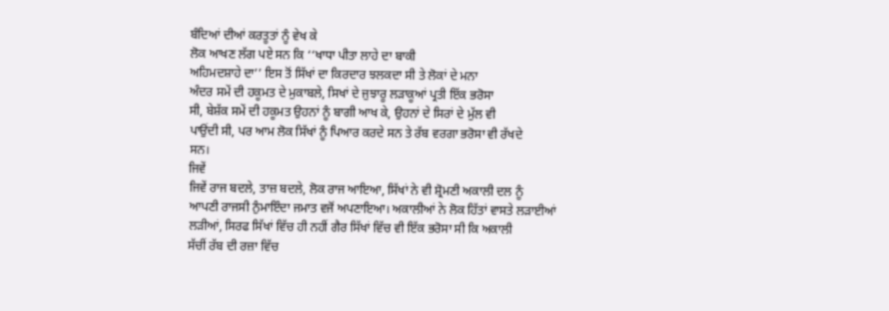ਬੰਦਿਆਂ ਦੀਆਂ ਕਰਤੂਤਾਂ ਨੂੰ ਵੇਖ ਕੇ
ਲੋਕ ਆਖਣ ਲੱਗ ਪਏ ਸਨ ਕਿ ‘‘ਖਾਧਾ ਪੀਤਾ ਲਾਹੇ ਦਾ ਬਾਕੀ
ਅਹਿਮਦਸ਼ਾਹੇ ਦਾ’’ ਇਸ ਤੋਂ ਸਿੱਖਾਂ ਦਾ ਕਿਰਦਾਰ ਝਲਕਦਾ ਸੀ ਤੇ ਲੋਕਾਂ ਦੇ ਮਨਾ
ਅੰਦਰ ਸਮੇਂ ਦੀ ਹਕੂਮਤ ਦੇ ਮੁਕਾਬਲੇ, ਸਿਖਾਂ ਦੇ ਜੁਝਾਰੂ ਲੜਾਕੂਆਂ ਪ੍ਰਤੀ ਇੱਕ ਭਰੋਸਾ
ਸੀ, ਬੇਸ਼ੱਕ ਸਮੇਂ ਦੀ ਹਕੂਮਤ ਉਹਨਾਂ ਨੂੰ ਬਾਗੀ ਆਖ ਕੇ, ਉਹਨਾਂ ਦੇ ਸਿਰਾਂ ਦੇ ਮੁੱਲ ਵੀ
ਪਾਉਂਦੀ ਸੀ, ਪਰ ਆਮ ਲੋਕ ਸਿੱਖਾਂ ਨੂੰ ਪਿਆਰ ਕਰਦੇ ਸਨ ਤੇ ਰੱਬ ਵਰਗਾ ਭਰੋਸਾ ਵੀ ਰੱਖਦੇ
ਸਨ।
ਜਿਵੇਂ
ਜਿਵੇਂ ਰਾਜ ਬਦਲੇ, ਤਾਜ਼ ਬਦਲੇ, ਲੋਕ ਰਾਜ ਆਇਆ, ਸਿੱਖਾਂ ਨੇ ਵੀ ਸ਼੍ਰੋਮਣੀ ਅਕਾਲੀ ਦਲ ਨੂੰ
ਆਪਣੀ ਰਾਜਸੀ ਨੁੰਮਾਇੰਦਾ ਜਮਾਤ ਵਜੋਂ ਅਪਣਾਇਆ। ਅਕਾਲੀਆਂ ਨੇ ਲੋਕ ਹਿੱਤਾਂ ਵਾਸਤੇ ਲੜਾਈਆਂ
ਲੜੀਆਂ, ਸਿਰਫ ਸਿੱਖਾਂ ਵਿੱਚ ਹੀ ਨਹੀਂ ਗੈਰ ਸਿੱਖਾਂ ਵਿੱਚ ਵੀ ਇੱਕ ਭਰੋਸਾ ਸੀ ਕਿ ਅਕਾਲੀ
ਸੱਚੀਂ ਰੱਬ ਦੀ ਰਜ਼ਾ ਵਿੱਚ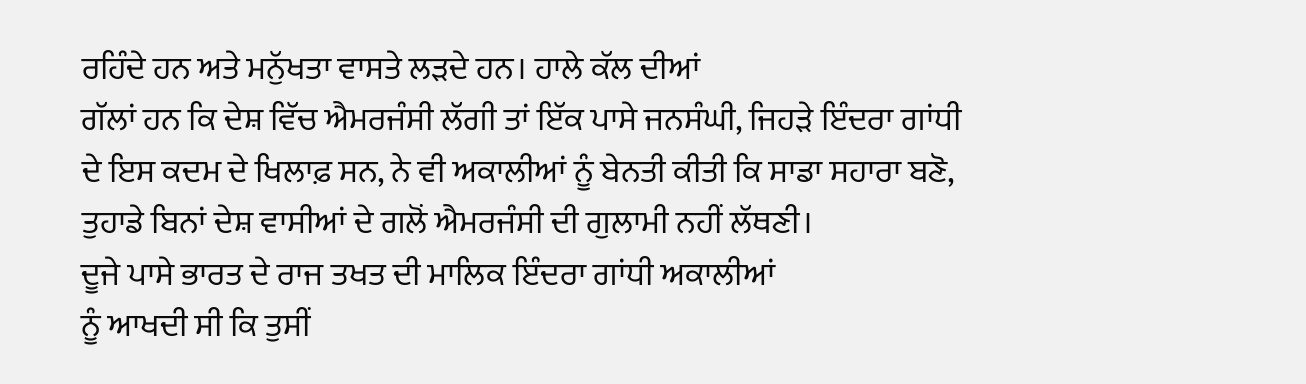ਰਹਿੰਦੇ ਹਨ ਅਤੇ ਮਨੁੱਖਤਾ ਵਾਸਤੇ ਲੜਦੇ ਹਨ। ਹਾਲੇ ਕੱਲ ਦੀਆਂ
ਗੱਲਾਂ ਹਨ ਕਿ ਦੇਸ਼ ਵਿੱਚ ਐਮਰਜੰਸੀ ਲੱਗੀ ਤਾਂ ਇੱਕ ਪਾਸੇ ਜਨਸੰਘੀ, ਜਿਹੜੇ ਇੰਦਰਾ ਗਾਂਧੀ
ਦੇ ਇਸ ਕਦਮ ਦੇ ਖਿਲਾਫ਼ ਸਨ, ਨੇ ਵੀ ਅਕਾਲੀਆਂ ਨੂੰ ਬੇਨਤੀ ਕੀਤੀ ਕਿ ਸਾਡਾ ਸਹਾਰਾ ਬਣੋ,
ਤੁਹਾਡੇ ਬਿਨਾਂ ਦੇਸ਼ ਵਾਸੀਆਂ ਦੇ ਗਲੋਂ ਐਮਰਜੰਸੀ ਦੀ ਗੁਲਾਮੀ ਨਹੀਂ ਲੱਥਣੀ।
ਦੂਜੇ ਪਾਸੇ ਭਾਰਤ ਦੇ ਰਾਜ ਤਖਤ ਦੀ ਮਾਲਿਕ ਇੰਦਰਾ ਗਾਂਧੀ ਅਕਾਲੀਆਂ
ਨੂੰ ਆਖਦੀ ਸੀ ਕਿ ਤੁਸੀਂ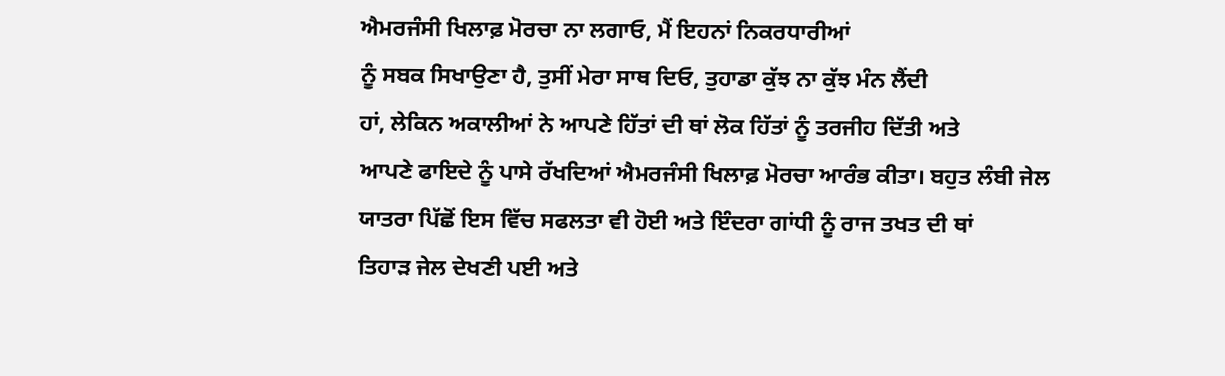ਐਮਰਜੰਸੀ ਖਿਲਾਫ਼ ਮੋਰਚਾ ਨਾ ਲਗਾਓ, ਮੈਂ ਇਹਨਾਂ ਨਿਕਰਧਾਰੀਆਂ
ਨੂੰ ਸਬਕ ਸਿਖਾਉਣਾ ਹੈ, ਤੁਸੀਂ ਮੇਰਾ ਸਾਥ ਦਿਓ, ਤੁਹਾਡਾ ਕੁੱਝ ਨਾ ਕੁੱਝ ਮੰਨ ਲੈਂਦੀ
ਹਾਂ, ਲੇਕਿਨ ਅਕਾਲੀਆਂ ਨੇ ਆਪਣੇ ਹਿੱਤਾਂ ਦੀ ਥਾਂ ਲੋਕ ਹਿੱਤਾਂ ਨੂੰ ਤਰਜੀਹ ਦਿੱਤੀ ਅਤੇ
ਆਪਣੇ ਫਾਇਦੇ ਨੂੰ ਪਾਸੇ ਰੱਖਦਿਆਂ ਐਮਰਜੰਸੀ ਖਿਲਾਫ਼ ਮੋਰਚਾ ਆਰੰਭ ਕੀਤਾ। ਬਹੁਤ ਲੰਬੀ ਜੇਲ
ਯਾਤਰਾ ਪਿੱਛੋਂ ਇਸ ਵਿੱਚ ਸਫਲਤਾ ਵੀ ਹੋਈ ਅਤੇ ਇੰਦਰਾ ਗਾਂਧੀ ਨੂੰ ਰਾਜ ਤਖਤ ਦੀ ਥਾਂ
ਤਿਹਾੜ ਜੇਲ ਦੇਖਣੀ ਪਈ ਅਤੇ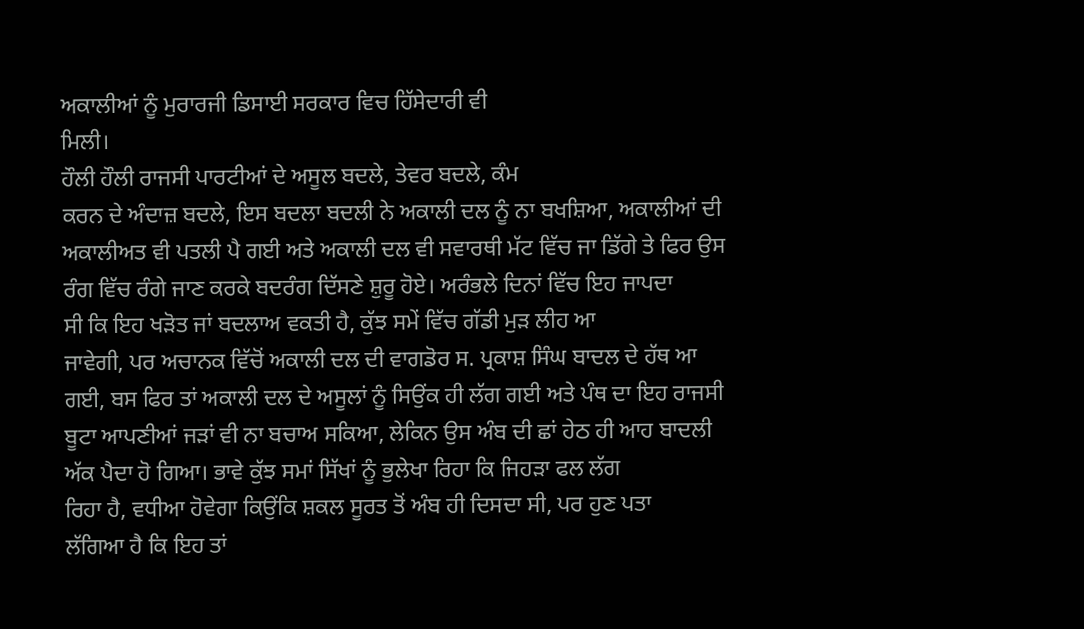ਅਕਾਲੀਆਂ ਨੂੰ ਮੁਰਾਰਜੀ ਡਿਸਾਈ ਸਰਕਾਰ ਵਿਚ ਹਿੱਸੇਦਾਰੀ ਵੀ
ਮਿਲੀ।
ਹੌਲੀ ਹੌਲੀ ਰਾਜਸੀ ਪਾਰਟੀਆਂ ਦੇ ਅਸੂਲ ਬਦਲੇ, ਤੇਵਰ ਬਦਲੇ, ਕੰਮ
ਕਰਨ ਦੇ ਅੰਦਾਜ਼ ਬਦਲੇ, ਇਸ ਬਦਲਾ ਬਦਲੀ ਨੇ ਅਕਾਲੀ ਦਲ ਨੂੰ ਨਾ ਬਖਸ਼ਿਆ, ਅਕਾਲੀਆਂ ਦੀ
ਅਕਾਲੀਅਤ ਵੀ ਪਤਲੀ ਪੈ ਗਈ ਅਤੇ ਅਕਾਲੀ ਦਲ ਵੀ ਸਵਾਰਥੀ ਮੱਟ ਵਿੱਚ ਜਾ ਡਿੱਗੇ ਤੇ ਫਿਰ ਉਸ
ਰੰਗ ਵਿੱਚ ਰੰਗੇ ਜਾਣ ਕਰਕੇ ਬਦਰੰਗ ਦਿੱਸਣੇ ਸ਼ੁਰੂ ਹੋਏ। ਅਰੰਭਲੇ ਦਿਨਾਂ ਵਿੱਚ ਇਹ ਜਾਪਦਾ
ਸੀ ਕਿ ਇਹ ਖੜੋਤ ਜਾਂ ਬਦਲਾਅ ਵਕਤੀ ਹੈ, ਕੁੱਝ ਸਮੇਂ ਵਿੱਚ ਗੱਡੀ ਮੁੜ ਲੀਹ ਆ
ਜਾਵੇਗੀ, ਪਰ ਅਚਾਨਕ ਵਿੱਚੋਂ ਅਕਾਲੀ ਦਲ ਦੀ ਵਾਗਡੋਰ ਸ. ਪ੍ਰਕਾਸ਼ ਸਿੰਘ ਬਾਦਲ ਦੇ ਹੱਥ ਆ
ਗਈ, ਬਸ ਫਿਰ ਤਾਂ ਅਕਾਲੀ ਦਲ ਦੇ ਅਸੂਲਾਂ ਨੂੰ ਸਿਉਂਕ ਹੀ ਲੱਗ ਗਈ ਅਤੇ ਪੰਥ ਦਾ ਇਹ ਰਾਜਸੀ
ਬੂਟਾ ਆਪਣੀਆਂ ਜੜਾਂ ਵੀ ਨਾ ਬਚਾਅ ਸਕਿਆ, ਲੇਕਿਨ ਉਸ ਅੰਬ ਦੀ ਛਾਂ ਹੇਠ ਹੀ ਆਹ ਬਾਦਲੀ
ਅੱਕ ਪੈਦਾ ਹੋ ਗਿਆ। ਭਾਵੇ ਕੁੱਝ ਸਮਾਂ ਸਿੱਖਾਂ ਨੂੰ ਭੁਲੇਖਾ ਰਿਹਾ ਕਿ ਜਿਹੜਾ ਫਲ ਲੱਗ
ਰਿਹਾ ਹੈ, ਵਧੀਆ ਹੋਵੇਗਾ ਕਿਉਂਕਿ ਸ਼ਕਲ ਸੂਰਤ ਤੋਂ ਅੰਬ ਹੀ ਦਿਸਦਾ ਸੀ, ਪਰ ਹੁਣ ਪਤਾ
ਲੱਗਿਆ ਹੈ ਕਿ ਇਹ ਤਾਂ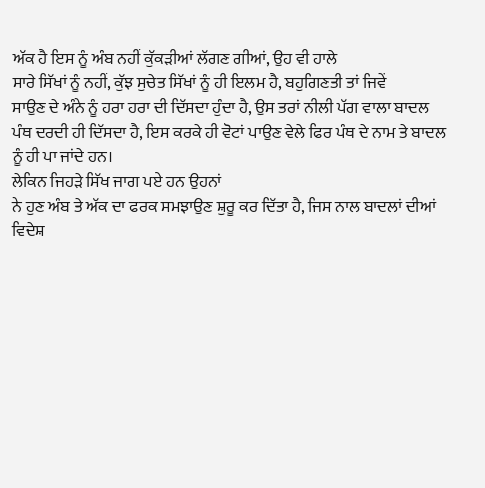ਅੱਕ ਹੈ ਇਸ ਨੂੰ ਅੰਬ ਨਹੀਂ ਕੁੱਕੜੀਆਂ ਲੱਗਣ ਗੀਆਂ, ਉਹ ਵੀ ਹਾਲੇ
ਸਾਰੇ ਸਿੱਖਾਂ ਨੂੰ ਨਹੀਂ, ਕੁੱਝ ਸੁਚੇਤ ਸਿੱਖਾਂ ਨੂੰ ਹੀ ਇਲਮ ਹੈ, ਬਹੁਗਿਣਤੀ ਤਾਂ ਜਿਵੇਂ
ਸਾਉਣ ਦੇ ਅੰਨੇ ਨੂੰ ਹਰਾ ਹਰਾ ਦੀ ਦਿੱਸਦਾ ਹੁੰਦਾ ਹੈ, ਉਸ ਤਰਾਂ ਨੀਲੀ ਪੱਗ ਵਾਲਾ ਬਾਦਲ
ਪੰਥ ਦਰਦੀ ਹੀ ਦਿੱਸਦਾ ਹੈ, ਇਸ ਕਰਕੇ ਹੀ ਵੋਟਾਂ ਪਾਉਣ ਵੇਲੇ ਫਿਰ ਪੰਥ ਦੇ ਨਾਮ ਤੇ ਬਾਦਲ
ਨੂੰ ਹੀ ਪਾ ਜਾਂਦੇ ਹਨ।
ਲੇਕਿਨ ਜਿਹੜੇ ਸਿੱਖ ਜਾਗ ਪਏ ਹਨ ਉਹਨਾਂ
ਨੇ ਹੁਣ ਅੰਬ ਤੇ ਅੱਕ ਦਾ ਫਰਕ ਸਮਝਾਉਣ ਸ਼ੁਰੂ ਕਰ ਦਿੱਤਾ ਹੈ, ਜਿਸ ਨਾਲ ਬਾਦਲਾਂ ਦੀਆਂ
ਵਿਦੇਸ਼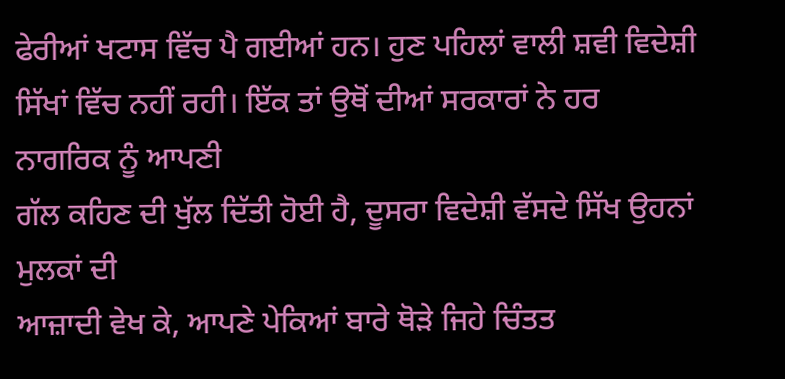ਫੇਰੀਆਂ ਖਟਾਸ ਵਿੱਚ ਪੈ ਗਈਆਂ ਹਨ। ਹੁਣ ਪਹਿਲਾਂ ਵਾਲੀ ਸ਼ਵੀ ਵਿਦੇਸ਼ੀ
ਸਿੱਖਾਂ ਵਿੱਚ ਨਹੀਂ ਰਹੀ। ਇੱਕ ਤਾਂ ਉਥੋਂ ਦੀਆਂ ਸਰਕਾਰਾਂ ਨੇ ਹਰ ਨਾਗਰਿਕ ਨੂੰ ਆਪਣੀ
ਗੱਲ ਕਹਿਣ ਦੀ ਖੁੱਲ ਦਿੱਤੀ ਹੋਈ ਹੈ, ਦੂਸਰਾ ਵਿਦੇਸ਼ੀ ਵੱਸਦੇ ਸਿੱਖ ਉਹਨਾਂ ਮੁਲਕਾਂ ਦੀ
ਆਜ਼ਾਦੀ ਵੇਖ ਕੇ, ਆਪਣੇ ਪੇਕਿਆਂ ਬਾਰੇ ਥੋੜੇ ਜਿਹੇ ਚਿੰਤਤ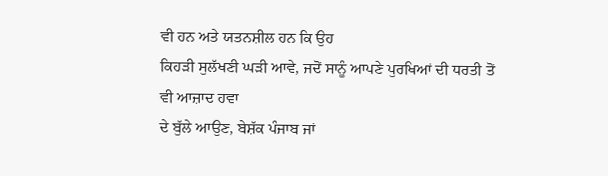ਵੀ ਹਨ ਅਤੇ ਯਤਨਸ਼ੀਲ ਹਨ ਕਿ ਉਹ
ਕਿਹੜੀ ਸੁਲੱਖਣੀ ਘੜੀ ਆਵੇ, ਜਦੋਂ ਸਾਨੂੰ ਆਪਣੇ ਪੁਰਖਿਆਂ ਦੀ ਧਰਤੀ ਤੋਂ ਵੀ ਆਜ਼ਾਦ ਹਵਾ
ਦੇ ਬੁੱਲੇ ਆਉਣ, ਬੇਸ਼ੱਕ ਪੰਜਾਬ ਜਾਂ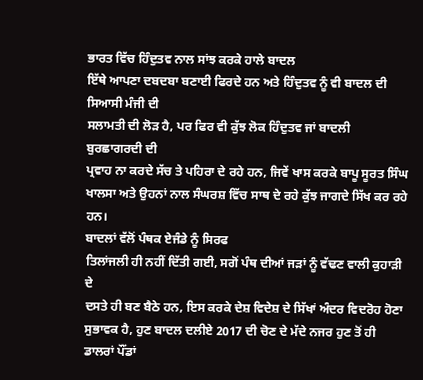ਭਾਰਤ ਵਿੱਚ ਹਿੰਦੁਤਵ ਨਾਲ ਸਾਂਝ ਕਰਕੇ ਹਾਲੇ ਬਾਦਲ
ਇੱਥੇ ਆਪਣਾ ਦਬਦਬਾ ਬਣਾਈ ਫਿਰਦੇ ਹਨ ਅਤੇ ਹਿੰਦੁਤਵ ਨੂੰ ਵੀ ਬਾਦਲ ਦੀ ਸਿਆਸੀ ਮੰਜੀ ਦੀ
ਸਲਾਮਤੀ ਦੀ ਲੋੜ ਹੈ, ਪਰ ਫਿਰ ਵੀ ਕੁੱਝ ਲੋਕ ਹਿੰਦੁਤਵ ਜਾਂ ਬਾਦਲੀ ਬੁਰਛਾਗਰਦੀ ਦੀ
ਪ੍ਰਵਾਹ ਨਾ ਕਰਦੇ ਸੱਚ ਤੇ ਪਹਿਰਾ ਦੇ ਰਹੇ ਹਨ, ਜਿਵੇਂ ਖਾਸ ਕਰਕੇ ਬਾਪੂ ਸੂਰਤ ਸਿੰਘ
ਖਾਲਸਾ ਅਤੇ ਉਹਨਾਂ ਨਾਲ ਸੰਘਰਸ਼ ਵਿੱਚ ਸਾਥ ਦੇ ਰਹੇ ਕੁੱਝ ਜਾਗਦੇ ਸਿੱਖ ਕਰ ਰਹੇ ਹਨ।
ਬਾਦਲਾਂ ਵੱਲੋਂ ਪੰਥਕ ਏਜੰਡੇ ਨੂੰ ਸਿਰਫ
ਤਿਲਾਂਜਲੀ ਹੀ ਨਹੀਂ ਦਿੱਤੀ ਗਈ, ਸਗੋਂ ਪੰਥ ਦੀਆਂ ਜੜਾਂ ਨੂੰ ਵੱਢਣ ਵਾਲੀ ਕੁਹਾੜੀ ਦੇ
ਦਸਤੇ ਹੀ ਬਣ ਬੈਠੇ ਹਨ, ਇਸ ਕਰਕੇ ਦੇਸ਼ ਵਿਦੇਸ਼ ਦੇ ਸਿੱਖਾਂ ਅੰਦਰ ਵਿਦਰੋਹ ਹੋਣਾ
ਸੁਭਾਵਕ ਹੈ, ਹੁਣ ਬਾਦਲ ਦਲੀਏ 2017 ਦੀ ਚੋਣ ਦੇ ਮੱਦੇ ਨਜਰ ਹੁਣ ਤੋਂ ਹੀ ਡਾਲਰਾਂ ਪੌਂਡਾਂ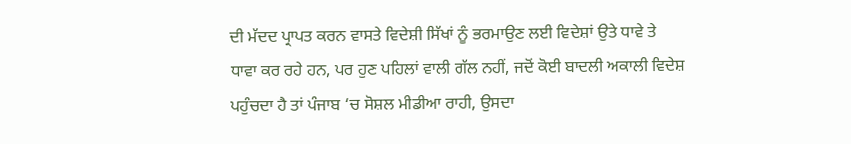ਦੀ ਮੱਦਦ ਪ੍ਰਾਪਤ ਕਰਨ ਵਾਸਤੇ ਵਿਦੇਸ਼ੀ ਸਿੱਖਾਂ ਨੂੰ ਭਰਮਾਉਣ ਲਈ ਵਿਦੇਸ਼ਾਂ ਉਤੇ ਧਾਵੇ ਤੇ
ਧਾਵਾ ਕਰ ਰਹੇ ਹਨ, ਪਰ ਹੁਣ ਪਹਿਲਾਂ ਵਾਲੀ ਗੱਲ ਨਹੀਂ, ਜਦੋਂ ਕੋਈ ਬਾਦਲੀ ਅਕਾਲੀ ਵਿਦੇਸ਼
ਪਹੁੰਚਦਾ ਹੈ ਤਾਂ ਪੰਜਾਬ ‘ਚ ਸੋਸ਼ਲ ਮੀਡੀਆ ਰਾਹੀ, ਉਸਦਾ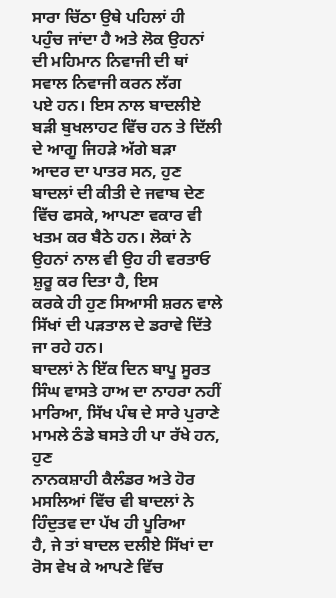ਸਾਰਾ ਚਿੱਠਾ ਉਥੇ ਪਹਿਲਾਂ ਹੀ
ਪਹੁੰਚ ਜਾਂਦਾ ਹੈ ਅਤੇ ਲੋਕ ਉਹਨਾਂ ਦੀ ਮਹਿਮਾਨ ਨਿਵਾਜੀ ਦੀ ਥਾਂ ਸਵਾਲ ਨਿਵਾਜੀ ਕਰਨ ਲੱਗ
ਪਏ ਹਨ। ਇਸ ਨਾਲ ਬਾਦਲੀਏ ਬੜੀ ਬੁਖਲਾਹਟ ਵਿੱਚ ਹਨ ਤੇ ਦਿੱਲੀ ਦੇ ਆਗੂ ਜਿਹੜੇ ਅੱਗੇ ਬੜਾ
ਆਦਰ ਦਾ ਪਾਤਰ ਸਨ, ਹੁਣ ਬਾਦਲਾਂ ਦੀ ਕੀਤੀ ਦੇ ਜਵਾਬ ਦੇਣ ਵਿੱਚ ਫਸਕੇ, ਆਪਣਾ ਵਕਾਰ ਵੀ
ਖਤਮ ਕਰ ਬੈਠੇ ਹਨ। ਲੋਕਾਂ ਨੇ ਉਹਨਾਂ ਨਾਲ ਵੀ ਉਹ ਹੀ ਵਰਤਾਓ ਸ਼ੁਰੂ ਕਰ ਦਿਤਾ ਹੈ, ਇਸ
ਕਰਕੇ ਹੀ ਹੁਣ ਸਿਆਸੀ ਸ਼ਰਨ ਵਾਲੇ ਸਿੱਖਾਂ ਦੀ ਪੜਤਾਲ ਦੇ ਡਰਾਵੇ ਦਿੱਤੇ ਜਾ ਰਹੇ ਹਨ।
ਬਾਦਲਾਂ ਨੇ ਇੱਕ ਦਿਨ ਬਾਪੂ ਸੂਰਤ ਸਿੰਘ ਵਾਸਤੇ ਹਾਅ ਦਾ ਨਾਹਰਾ ਨਹੀਂ
ਮਾਰਿਆ, ਸਿੱਖ ਪੰਥ ਦੇ ਸਾਰੇ ਪੁਰਾਣੇ ਮਾਮਲੇ ਠੰਡੇ ਬਸਤੇ ਹੀ ਪਾ ਰੱਖੇ ਹਨ, ਹੁਣ
ਨਾਨਕਸ਼ਾਹੀ ਕੈਲੰਡਰ ਅਤੇ ਹੋਰ ਮਸਲਿਆਂ ਵਿੱਚ ਵੀ ਬਾਦਲਾਂ ਨੇ ਹਿੰਦੁਤਵ ਦਾ ਪੱਖ ਹੀ ਪੂਰਿਆ
ਹੈ, ਜੇ ਤਾਂ ਬਾਦਲ ਦਲੀਏ ਸਿੱਖਾਂ ਦਾ ਰੋਸ ਵੇਖ ਕੇ ਆਪਣੇ ਵਿੱਚ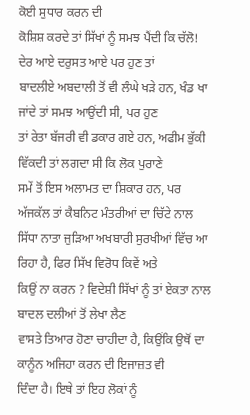ਕੋਈ ਸੁਧਾਰ ਕਰਨ ਦੀ
ਕੋਸ਼ਿਸ਼ ਕਰਦੇ ਤਾਂ ਸਿੱਖਾਂ ਨੂੰ ਸਮਝ ਪੈਂਦੀ ਕਿ ਚੱਲੋ! ਦੇਰ ਆਏ ਦਰੁਸਤ ਆਏ ਪਰ ਹੁਣ ਤਾਂ
ਬਾਦਲੀਏ ਅਬਦਾਲੀ ਤੋਂ ਵੀ ਲੰਘੇ ਖੜੇ ਹਨ, ਖੰਡ ਖਾ ਜਾਂਦੇ ਤਾਂ ਸਮਝ ਆਉਂਦੀ ਸੀ, ਪਰ ਹੁਣ
ਤਾਂ ਰੇਤਾ ਬੱਜਰੀ ਵੀ ਡਕਾਰ ਗਏ ਹਨ, ਅਫੀਮ ਭੁੱਕੀ ਵਿੱਕਦੀ ਤਾਂ ਲਗਦਾ ਸੀ ਕਿ ਲੋਕ ਪੁਰਾਣੇ
ਸਮੇਂ ਤੋਂ ਇਸ ਅਲਾਮਤ ਦਾ ਸ਼ਿਕਾਰ ਹਨ, ਪਰ ਅੱਜਕੱਲ ਤਾਂ ਕੈਬਨਿਟ ਮੰਤਰੀਆਂ ਦਾ ਚਿੱਟੇ ਨਾਲ
ਸਿੱਧਾ ਨਾਤਾ ਜੁੜਿਆ ਅਖਬਾਰੀ ਸੁਰਖੀਆਂ ਵਿੱਚ ਆ ਰਿਹਾ ਹੈ, ਫਿਰ ਸਿੱਖ ਵਿਰੋਧ ਕਿਵੇਂ ਅਤੇ
ਕਿਉਂ ਨਾ ਕਰਨ ? ਵਿਦੇਸ਼ੀ ਸਿੱਖਾਂ ਨੂੰ ਤਾਂ ਏਕਤਾ ਨਾਲ ਬਾਦਲ ਦਲੀਆਂ ਤੋਂ ਲੇਖਾ ਲੈਣ
ਵਾਸਤੇ ਤਿਆਰ ਹੋਣਾ ਚਾਹੀਦਾ ਹੈ, ਕਿਉਂਕਿ ਉਥੋਂ ਦਾ ਕਾਨੂੰਨ ਅਜਿਹਾ ਕਰਨ ਦੀ ਇਜਾਜ਼ਤ ਵੀ
ਦਿੰਦਾ ਹੈ। ਇਥੇ ਤਾਂ ਇਹ ਲੋਕਾਂ ਨੂੰ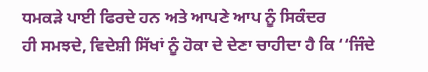ਧਮਕੜੇ ਪਾਈ ਫਿਰਦੇ ਹਨ ਅਤੇ ਆਪਣੇ ਆਪ ਨੂੰ ਸਿਕੰਦਰ
ਹੀ ਸਮਝਦੇ, ਵਿਦੇਸ਼ੀ ਸਿੱਖਾਂ ਨੂੰ ਹੋਕਾ ਦੇ ਦੇਣਾ ਚਾਹੀਦਾ ਹੈ ਕਿ ‘‘ਜਿੰਦੇ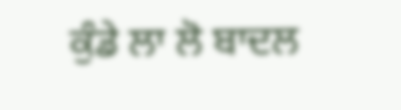ਕੁੰਡੇ ਲਾ ਲੋ ਬਾਦਲ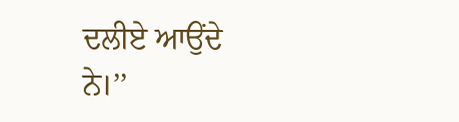ਦਲੀਏ ਆਉਂਦੇ ਨੇ।’’